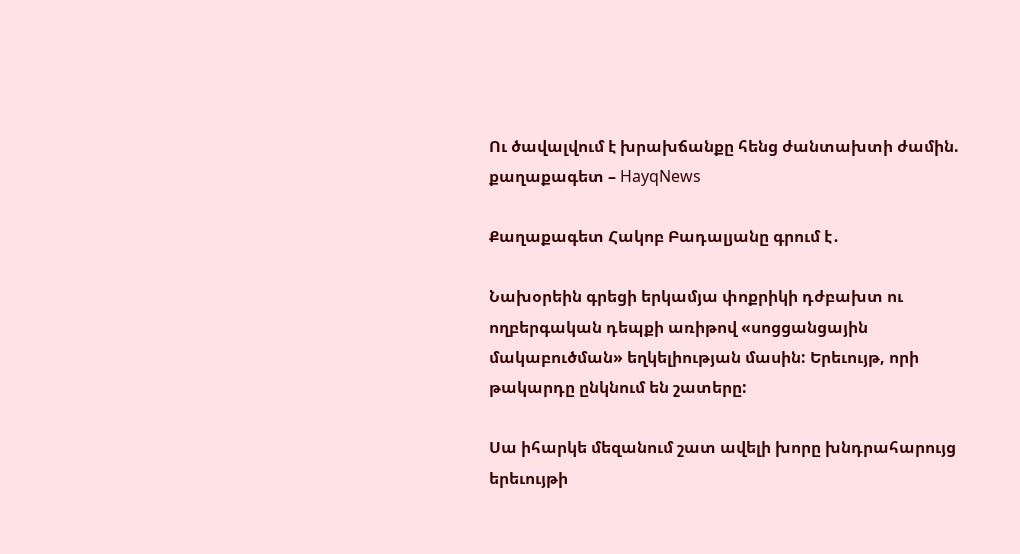Ու ծավալվում է խրախճանքը հենց ժանտախտի ժամին. քաղաքագետ – HayqNews

Քաղաքագետ Հակոբ Բադալյանը գրում է․

Նախօրեին գրեցի երկամյա փոքրիկի դժբախտ ու ողբերգական դեպքի առիթով «սոցցանցային մակաբուծման» եղկելիության մասին: Երեւույթ, որի թակարդը ընկնում են շատերը:

Սա իհարկե մեզանում շատ ավելի խորը խնդրահարույց երեւույթի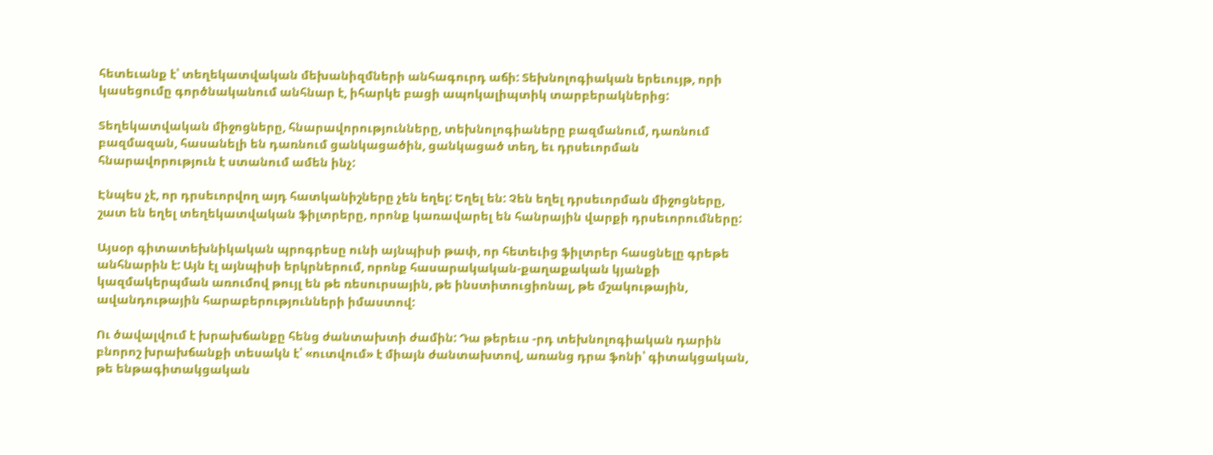հետեւանք է՝ տեղեկատվական մեխանիզմների անհագուրդ աճի: Տեխնոլոգիական երեւույթ, որի կասեցումը գործնականում անհնար է, իհարկե բացի ապոկալիպտիկ տարբերակներից:

Տեղեկատվական միջոցները, հնարավորությունները, տեխնոլոգիաները բազմանում, դառնում բազմազան, հասանելի են դառնում ցանկացածին, ցանկացած տեղ, եւ դրսեւորման հնարավորություն է ստանում ամեն ինչ:

Էնպես չէ, որ դրսեւորվող այդ հատկանիշները չեն եղել: Եղել են: Չեն եղել դրսեւորման միջոցները, շատ են եղել տեղեկատվական ֆիլտրերը, որոնք կառավարել են հանրային վարքի դրսեւորումները:

Այսօր գիտատեխնիկական պրոգրեսը ունի այնպիսի թափ, որ հետեւից ֆիլտրեր հասցնելը գրեթե անհնարին է: Այն էլ այնպիսի երկրներում, որոնք հասարակական-քաղաքական կյանքի կազմակերպման առումով թույլ են թե ռեսուրսային, թե ինստիտուցիոնալ, թե մշակութային, ավանդութային հարաբերությունների իմաստով:

Ու ծավալվում է խրախճանքը հենց ժանտախտի ժամին: Դա թերեւս -րդ տեխնոլոգիական դարին բնորոշ խրախճանքի տեսակն է՝ «ուտվում» է միայն ժանտախտով, առանց դրա ֆոնի՝ գիտակցական, թե ենթագիտակցական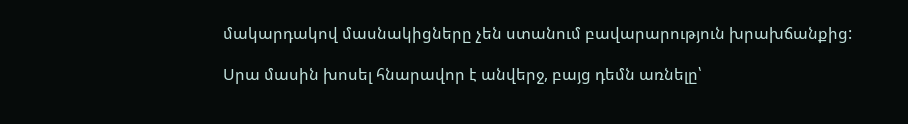մակարդակով մասնակիցները չեն ստանում բավարարություն խրախճանքից:

Սրա մասին խոսել հնարավոր է անվերջ, բայց դեմն առնելը՝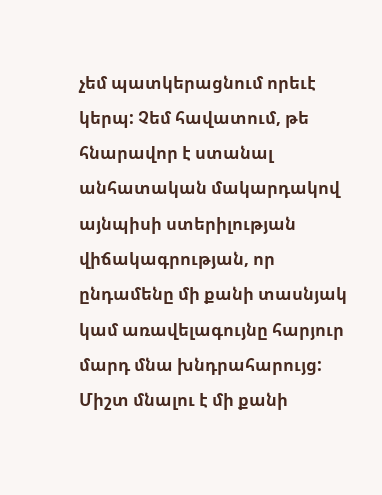չեմ պատկերացնում որեւէ կերպ: Չեմ հավատում, թե հնարավոր է ստանալ անհատական մակարդակով այնպիսի ստերիլության վիճակագրության, որ ընդամենը մի քանի տասնյակ կամ առավելագույնը հարյուր մարդ մնա խնդրահարույց: Միշտ մնալու է մի քանի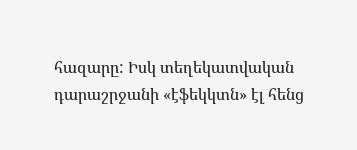հազարը: Իսկ տեղեկատվական դարաշրջանի «էֆեկկտն» էլ հենց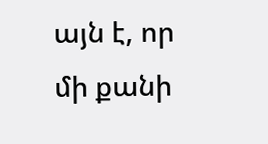այն է, որ մի քանի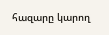հազարը կարող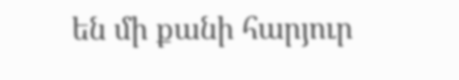են մի քանի հարյուր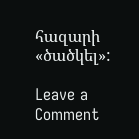հազարի «ծածկել»:

Leave a Comment